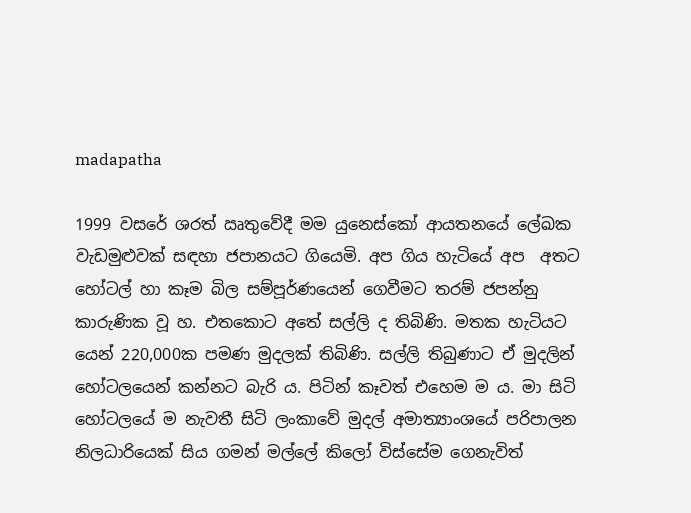madapatha

1999 වසරේ ශරත් ඍතුවේදී මම යුනෙස්කෝ ආයතනයේ ලේඛක වැඩමුළුවක් සඳහා ජපානයට ගියෙමි. අප ගිය හැටියේ අප  අතට හෝටල් හා කෑම බිල සම්පූර්ණයෙන් ගෙවීමට තරම් ජපන්නු කාරුණික වූ හ. එතකොට අතේ සල්ලි ද තිබිණි. මතක හැටියට යෙන් 220,000ක පමණ මුදලක් තිබිණි. සල්ලි තිබුණාට ඒ මුදලින් හෝටලයෙන් කන්නට බැරි ය. පිටින් කෑවත් එහෙම ම ය. මා සිටි හෝටලයේ ම නැවතී සිටි ලංකාවේ මුදල් අමාත්‍යාංශයේ පරිපාලන නිලධාරියෙක් සිය ගමන් මල්ලේ කිලෝ විස්සේම ගෙනැවිත්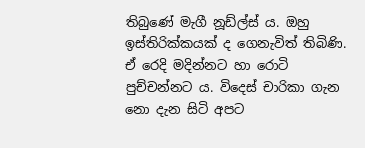තිබුණේ මැගී නූඩ්ල්ස් ය. ඔහු ඉස්තිරික්කයක් ද ගෙනැවිත් තිබිණි. ඒ රෙදි මදින්නට හා රොටි පුච්චන්නට ය. විදෙස් චාරිකා ගැන නො දැන සිටි අපට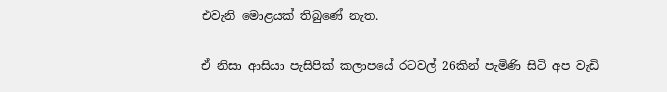එවැනි මොළයක් තිබුණේ නැත.

ඒ නිසා ආසියා පැසිපික් කලාපයේ රටවල් 26කින් පැමිණි සිටි අප වැඩි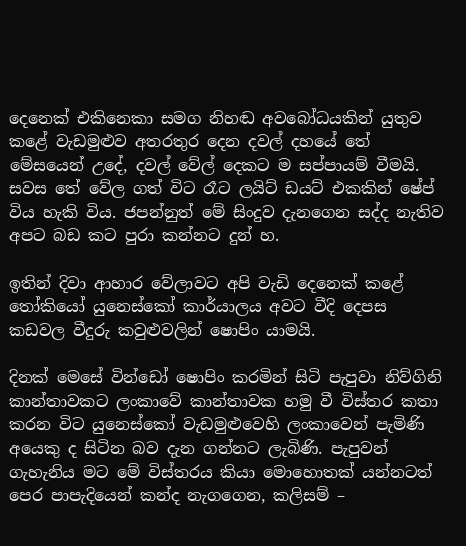දෙනෙක් එකිනෙකා සමග නිහඬ අවබෝධයකින් යුතුව කළේ වැඩමුළුව අතරතුර දෙන දවල් දහයේ තේ මේසයෙන් උදේ, දවල් වේල් දෙකට ම සප්පායම් වීමයි. සවස තේ වේල ගත් විට රෑට ලයිට් ඩයට් එකකින් ෂේප් විය හැකි විය. ජපන්නුත් මේ සිංදුව දැනගෙන සද්ද නැතිව අපට බඩ කට පුරා කන්නට දුන් හ.

ඉතින් දිවා ආහාර වේලාවට අපි වැඩි දෙනෙක් කළේ තෝකියෝ යුනෙස්කෝ කාර්යාලය අවට වීදි දෙපස කඩවල වීදුරු කවුළුවලින් ෂොපිං යාමයි.

දිනක් මෙසේ වින්ඩෝ ෂොපිං කරමින් සිටි පැපුවා නිව්ගිනි කාන්තාවකට ලංකාවේ කාන්තාවක හමු වී විස්තර කතා කරන විට යුනෙස්කෝ වැඩමුළුවෙහි ලංකාවෙන් පැමිණි අයෙකු ද සිටින බව දැන ගන්නට ලැබිණි. පැපුවන් ගැහැනිය මට මේ විස්තරය කියා මොහොතක් යන්නටත් පෙර පාපැදියෙන් කන්ද නැගගෙන, කලිසම් –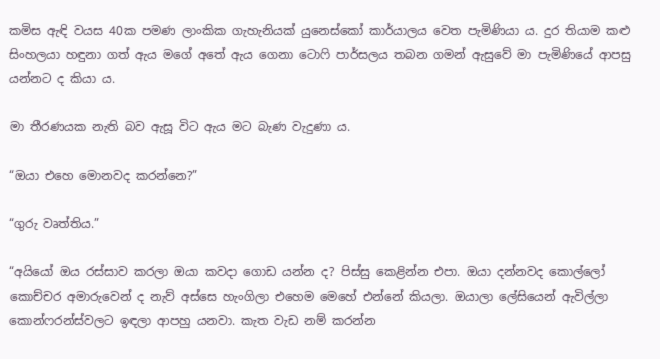කමිස ඇඳි වයස 40ක පමණ ලාංකික ගැහැනියක් යුනෙස්කෝ කාර්යාලය වෙත පැමිණියා ය. දුර තියාම කළු සිංහලයා හඳුනා ගත් ඇය මගේ අතේ ඇය ගෙනා ටොෆි පාර්සලය තබන ගමන් ඇසුවේ මා පැමිණියේ ආපසු යන්නට ද කියා ය.

මා තීරණයක නැති බව ඇසූ විට ඇය මට බැණ වැදුණා ය.

“ඔයා එහෙ මොනවද කරන්නෙ?”

“ගුරු වෘත්තිය.”

“අයියෝ ඔය රස්සාව කරලා ඔයා කවදා ගොඩ යන්න ද? පිස්සු කෙළින්න එපා. ඔයා දන්නවද කොල්ලෝ කොච්චර අමාරුවෙන් ද නැව් අස්සෙ හැංගිලා එහෙම මෙහේ එන්නේ කියලා. ඔයාලා ලේසියෙන් ඇවිල්ලා කොන්ෆරන්ස්වලට ඉඳලා ආපහු යනවා. කැත වැඩ නම් කරන්න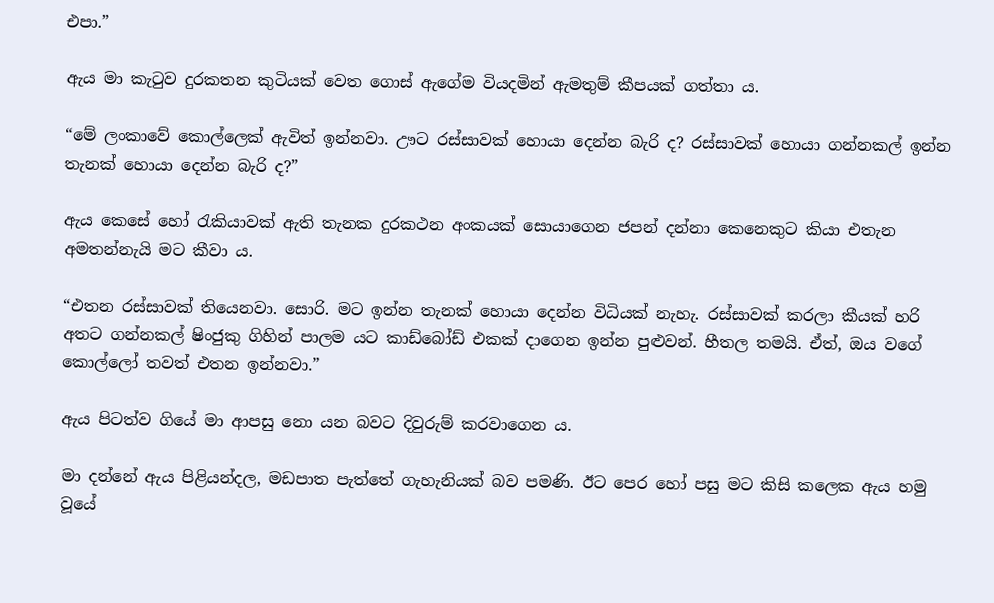එපා.”

ඇය මා කැටුව දුරකතන කුටියක් වෙත ගොස් ඇගේම වියදමින් ඇමතුම් කීපයක් ගත්තා ය.

“මේ ලංකාවේ කොල්ලෙක් ඇවිත් ඉන්නවා. ඌට රස්සාවක් හොයා දෙන්න බැරි ද? රස්සාවක් හොයා ගන්නකල් ඉන්න තැනක් හොයා දෙන්න බැරි ද?”

ඇය කෙසේ හෝ රැකියාවක් ඇති තැනක දුරකථන අංකයක් සොයාගෙන ජපන් දන්නා කෙනෙකුට කියා එතැන අමතන්නැයි මට කීවා ය.

“එතන රස්සාවක් තියෙනවා. සොරි. මට ඉන්න තැනක් හොයා දෙන්න විධියක් නැහැ. රස්සාවක් කරලා කීයක් හරි අතට ගන්නකල් ෂිංජුකු ගිහින් පාලම යට කාඩ්බෝඩ් එකක් දාගෙන ඉන්න පුළුවන්. හීතල තමයි. ඒත්, ඔය වගේ කොල්ලෝ තවත් එතන ඉන්නවා.”

ඇය පිටත්ව ගියේ මා ආපසු නො යන බවට දිවුරුම් කරවාගෙන ය.

මා දන්නේ ඇය පිළියන්දල, මඩපාත පැත්තේ ගැහැනියක් බව පමණි. ඊට පෙර හෝ පසු මට කිසි කලෙක ඇය හමු වූයේ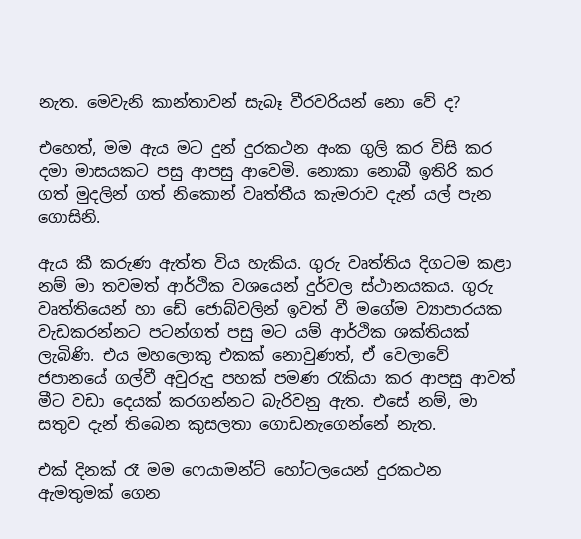නැත. මෙවැනි කාන්තාවන් සැබෑ වීරවරියන් නො වේ ද?

එහෙත්, මම ඇය මට දුන් දුරකථන අංක ගුලි කර විසි කර දමා මාසයකට පසු ආපසු ආවෙමි. නොකා නොබී ඉතිරි කර ගත් මුදලින් ගත් නිකොන් වෘත්තීය කැමරාව දැන් යල් පැන ගොසිනි.

ඇය කී කරුණ ඇත්ත විය හැකිය. ගුරු වෘත්තිය දිගටම කළා නම් මා තවමත් ආර්ථික වශයෙන් දුර්වල ස්ථානයකය. ගුරු වෘත්තියෙන් හා ඩේ ජොබ්වලින් ඉවත් වී මගේම ව්‍යාපාරයක වැඩකරන්නට පටන්ගත් පසු මට යම් ආර්ථික ශක්තියක් ලැබිණි. එය මහලොකු එකක් නොවුණත්, ඒ වෙලාවේ ජපානයේ ගල්වී අවුරුදු පහක් පමණ රැකියා කර ආපසු ආවත් මීට වඩා දෙයක් කරගන්නට බැරිවනු ඇත. එසේ නම්, මා සතුව දැන් තිබෙන කුසලතා ගොඩනැගෙන්නේ නැත.

එක් දිනක් රෑ මම ෆෙයාමන්ට් හෝටලයෙන් දුරකථන ඇමතුමක් ගෙන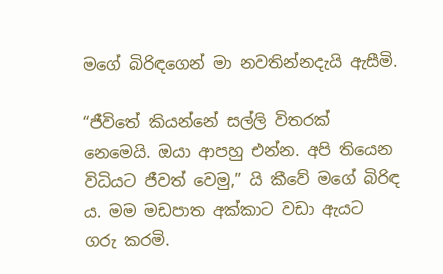මගේ බිරිඳගෙන් මා නවතින්නදැයි ඇසීමි.

“ජීවිතේ කියන්නේ සල්ලි විතරක් නෙමෙයි. ඔයා ආපහු එන්න. අපි තියෙන විධියට ජීවත් වෙමු,” යි කීවේ මගේ බිරිඳ ය. මම මඩපාත අක්කාට වඩා ඇයට ගරු කරමි.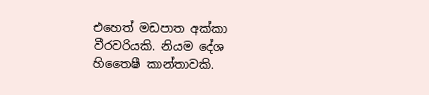එහෙත් මඩපාත අක්කා වීරවරියකි. නියම දේශ හිතෛෂී කාන්තාවකි.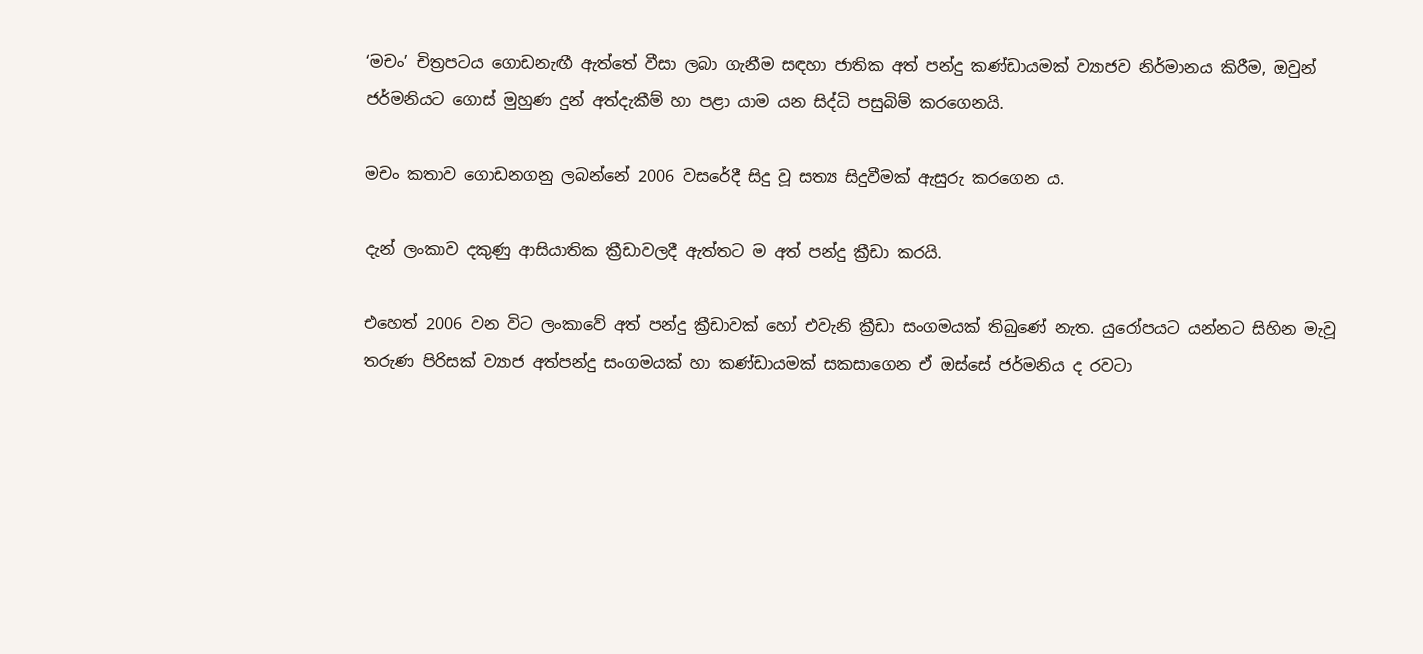‘මචං’ චිත්‍රපටය ගොඩනැඟී ඇත්තේ වීසා ලබා ගැනීම සඳහා ජාතික අත් පන්දු කණ්ඩායමක් ව්‍යාජව නිර්මානය කිරීම, ඔවුන් ජර්මනියට ගොස් මුහුණ දුන් අත්දැකීම් හා පළා යාම යන සිද්ධි පසුබිම් කරගෙනයි.

මචං කතාව ගොඩනගනු ලබන්නේ 2006 වසරේදී සිදු වූ සත්‍ය සිදුවීමක් ඇසුරු කරගෙන ය.

දැන් ලංකාව දකුණු ආසියාතික ක්‍රීඩාවලදී ඇත්තට ම අත් පන්දු ක්‍රීඩා කරයි.

එහෙත් 2006 වන විට ලංකාවේ අත් පන්දු ක්‍රීඩාවක් හෝ එවැනි ක්‍රීඩා සංගමයක් තිබුණේ නැත. යුරෝපයට යන්නට සිහින මැවූ තරුණ පිරිසක් ව්‍යාජ අත්පන්දු සංගමයක් හා කණ්ඩායමක් සකසාගෙන ඒ ඔස්සේ ජර්මනිය ද රවටා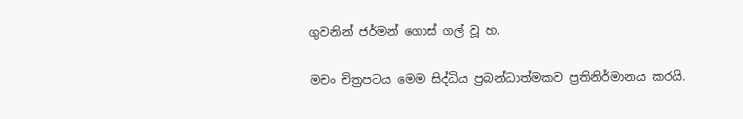ගුවනින් ජර්මන් ගොස් ගල් වූ හ.

මචං චිත්‍රපටය මෙම සිද්ධිය ප්‍රබන්ධාත්මකව ප්‍රතිනිර්මානය කරයි.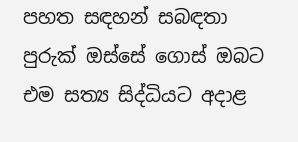පහත සඳහන් සබඳතා පුරුක් ඔස්සේ ගොස් ඔබට එම සත්‍ය සිද්ධියට අදාළ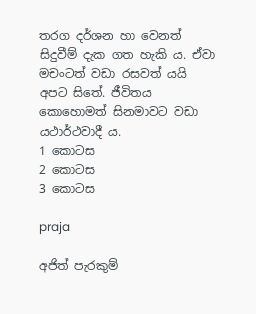තරග දර්ශන හා වෙනත් සිදුවීම් දැක ගත හැකි ය. ඒවා මචංටත් වඩා රසවත් යයි අපට සිතේ. ජීවිතය කොහොමත් සිනමාවට වඩා යථාර්ථවාදී ය.
1 කොටස
2 කොටස
3 කොටස

praja

අජිත් පැරකුම්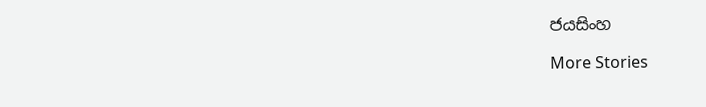ජයසිංහ

More Stories